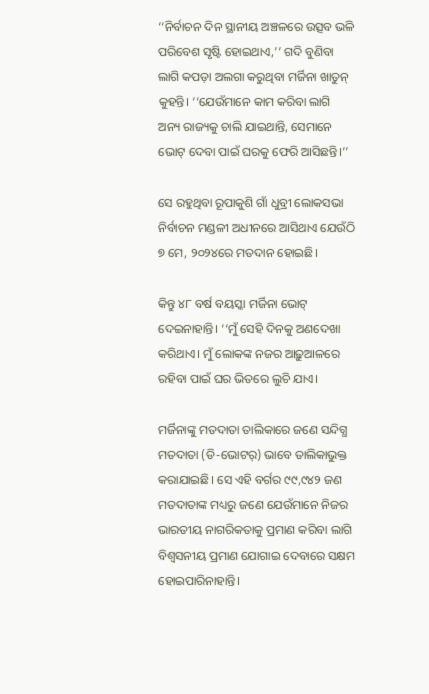‘‘ନିର୍ବାଚନ ଦିନ ସ୍ଥାନୀୟ ଅଞ୍ଚଳରେ ଉତ୍ସବ ଭଳି ପରିବେଶ ସୃଷ୍ଟି ହୋଇଥାଏ,’’ ଗଦି ବୁଣିବା ଲାଗି କପଡ଼ା ଅଲଗା କରୁଥିବା ମର୍ଜିନା ଖାତୁନ୍‌ କୁହନ୍ତି। ‘‘ଯେଉଁମାନେ କାମ କରିବା ଲାଗି ଅନ୍ୟ ରାଜ୍ୟକୁ ଚାଲି ଯାଇଥାନ୍ତି, ସେମାନେ ଭୋଟ୍‌ ଦେବା ପାଇଁ ଘରକୁ ଫେରି ଆସିଛନ୍ତି।’’

ସେ ରହୁଥିବା ରୂପାକୁଶି ଗାଁ ଧୁବ୍ରୀ ଲୋକସଭା ନିର୍ବାଚନ ମଣ୍ଡଳୀ ଅଧୀନରେ ଆସିଥାଏ ଯେଉଁଠି ୭ ମେ, ୨୦୨୪ରେ ମତଦାନ ହୋଇଛି।

କିନ୍ତୁ ୪୮ ବର୍ଷ ବୟସ୍କା ମର୍ଜିନା ଭୋଟ୍‌ ଦେଇନାହାନ୍ତି। ‘‘ମୁଁ ସେହି ଦିନକୁ ଅଣଦେଖା କରିଥାଏ। ମୁଁ ଲୋକଙ୍କ ନଜର ଆଢ଼ୁଆଳରେ ରହିବା ପାଇଁ ଘର ଭିତରେ ଲୁଚି ଯାଏ।

ମର୍ଜିନାଙ୍କୁ ମତଦାତା ତାଲିକାରେ ଜଣେ ସନ୍ଦିଗ୍ଧ ମତଦାତା (ଡି-ଭୋଟର୍‌) ଭାବେ ତାଲିକାଭୁକ୍ତ କରାଯାଇଛି। ସେ ଏହି ବର୍ଗର ୯୯,୯୪୨ ଜଣ ମତଦାତାଙ୍କ ମଧ୍ୟରୁ ଜଣେ ଯେଉଁମାନେ ନିଜର ଭାରତୀୟ ନାଗରିକତାକୁ ପ୍ରମାଣ କରିବା ଲାଗି ବିଶ୍ୱସନୀୟ ପ୍ରମାଣ ଯୋଗାଇ ଦେବାରେ ସକ୍ଷମ ହୋଇପାରିନାହାନ୍ତି।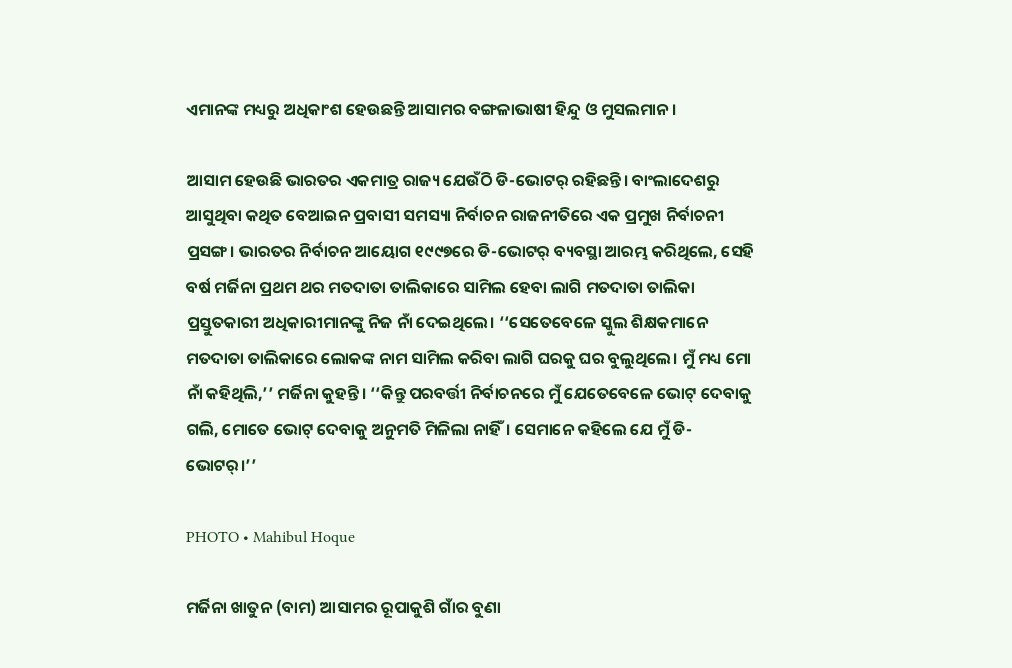ଏମାନଙ୍କ ମଧ୍ୟରୁ ଅଧିକାଂଶ ହେଉଛନ୍ତି ଆସାମର ବଙ୍ଗଳାଭାଷୀ ହିନ୍ଦୁ ଓ ମୁସଲମାନ।

ଆସାମ ହେଉଛି ଭାରତର ଏକମାତ୍ର ରାଜ୍ୟ ଯେଉଁଠି ଡି-ଭୋଟର୍‌ ରହିଛନ୍ତି। ବାଂଲାଦେଶରୁ ଆସୁଥିବା କଥିତ ବେଆଇନ ପ୍ରବାସୀ ସମସ୍ୟା ନିର୍ବାଚନ ରାଜନୀତିରେ ଏକ ପ୍ରମୁଖ ନିର୍ବାଚନୀ ପ୍ରସଙ୍ଗ। ଭାରତର ନିର୍ବାଚନ ଆୟୋଗ ୧୯୯୭ରେ ଡି-ଭୋଟର୍‌ ବ୍ୟବସ୍ଥା ଆରମ୍ଭ କରିଥିଲେ, ସେହି ବର୍ଷ ମର୍ଜିନା ପ୍ରଥମ ଥର ମତଦାତା ତାଲିକାରେ ସାମିଲ ହେବା ଲାଗି ମତଦାତା ତାଲିକା ପ୍ରସ୍ତୁତକାରୀ ଅଧିକାରୀମାନଙ୍କୁ ନିଜ ନାଁ ଦେଇଥିଲେ। ‘‘ସେତେବେଳେ ସ୍କୁଲ ଶିକ୍ଷକମାନେ ମତଦାତା ତାଲିକାରେ ଲୋକଙ୍କ ନାମ ସାମିଲ କରିବା ଲାଗି ଘରକୁ ଘର ବୁଲୁଥିଲେ। ମୁଁ ମଧ୍ୟ ମୋ ନାଁ କହିଥିଲି,’’ ମର୍ଜିନା କୁହନ୍ତି। ‘‘କିନ୍ତୁ ପରବର୍ତ୍ତୀ ନିର୍ବାଚନରେ ମୁଁ ଯେତେବେଳେ ଭୋଟ୍‌ ଦେବାକୁ ଗଲି, ମୋତେ ଭୋଟ୍‌ ଦେବାକୁ ଅନୁମତି ମିଳିଲା ନାହିଁ। ସେମାନେ କହିଲେ ଯେ ମୁଁ ଡି-ଭୋଟର୍।’’

PHOTO • Mahibul Hoque

ମର୍ଜିନା ଖାତୁନ (ବାମ) ଆସାମର ରୂପାକୁଶି ଗାଁର ବୁଣା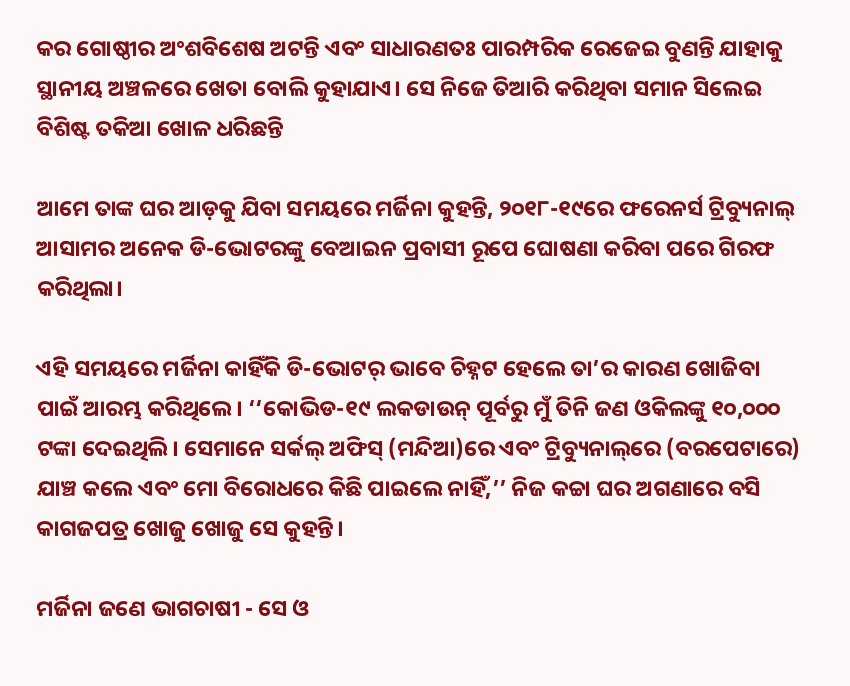କର ଗୋଷ୍ଠୀର ଅଂଶବିଶେଷ ଅଟନ୍ତି ଏବଂ ସାଧାରଣତଃ ପାରମ୍ପରିକ ରେଜେଇ ବୁଣନ୍ତି ଯାହାକୁ ସ୍ଥାନୀୟ ଅଞ୍ଚଳରେ ଖେତା ବୋଲି କୁହାଯାଏ। ସେ ନିଜେ ତିଆରି କରିଥିବା ସମାନ ସିଲେଇ ବିଶିଷ୍ଟ ତକିଆ ଖୋଳ ଧରିଛନ୍ତି

ଆମେ ତାଙ୍କ ଘର ଆଡ଼କୁ ଯିବା ସମୟରେ ମର୍ଜିନା କୁହନ୍ତି, ୨୦୧୮-୧୯ରେ ଫରେନର୍ସ ଟ୍ରିବ୍ୟୁନାଲ୍‌ ଆସାମର ଅନେକ ଡି-ଭୋଟରଙ୍କୁ ବେଆଇନ ପ୍ରବାସୀ ରୂପେ ଘୋଷଣା କରିବା ପରେ ଗିରଫ କରିଥିଲା।

ଏହି ସମୟରେ ମର୍ଜିନା କାହିଁକି ଡି-ଭୋଟର୍‌ ଭାବେ ଚିହ୍ନଟ ହେଲେ ତା’ର କାରଣ ଖୋଜିବା ପାଇଁ ଆରମ୍ଭ କରିଥିଲେ। ‘‘କୋଭିଡ-୧୯ ଲକଡାଉନ୍‌ ପୂର୍ବରୁ ମୁଁ ତିନି ଜଣ ଓକିଲଙ୍କୁ ୧୦,୦୦୦ ଟଙ୍କା ଦେଇଥିଲି। ସେମାନେ ସର୍କଲ୍‌ ଅଫିସ୍‌ (ମନ୍ଦିଆ)ରେ ଏବଂ ଟ୍ରିବ୍ୟୁନାଲ୍‌ରେ (ବରପେଟାରେ) ଯାଞ୍ଚ କଲେ ଏବଂ ମୋ ବିରୋଧରେ କିଛି ପାଇଲେ ନାହିଁ,’’ ନିଜ କଚ୍ଚା ଘର ଅଗଣାରେ ବସି କାଗଜପତ୍ର ଖୋଜୁ ଖୋଜୁ ସେ କୁହନ୍ତି।

ମର୍ଜିନା ଜଣେ ଭାଗଚାଷୀ - ସେ ଓ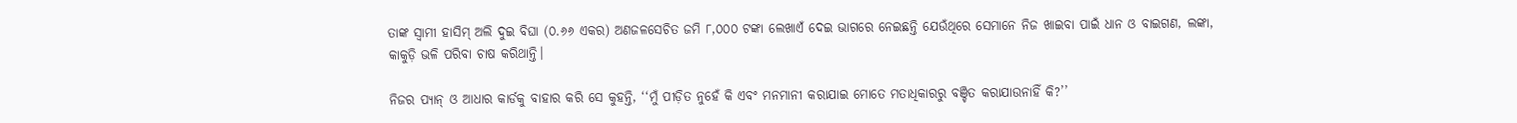ତାଙ୍କ ସ୍ୱାମୀ ହାସିମ୍‌ ଅଲି ଦୁଇ ବିଘା (୦.୬୬ ଏକର) ଅଣଜଳସେଚିତ ଜମି ୮,୦୦୦ ଟଙ୍କା ଲେଖାଏଁ ଦେଇ ଭାଗରେ ନେଇଛନ୍ତି ଯେଉଁଥିରେ ସେମାନେ ନିଜ ଖାଇବା ପାଇଁ ଧାନ ଓ ବାଇଗଣ, ଲଙ୍କା, କାକୁଡ଼ି ଭଳି ପରିବା ଚାଷ କରିଥାନ୍ତି।

ନିଜର ପ୍ୟାନ୍‌ ଓ ଆଧାର କାର୍ଡକୁ ବାହାର କରି ସେ କୁହନ୍ତି, ‘‘ମୁଁ ପୀଡ଼ିତ ନୁହେଁ କି ଏବଂ ମନମାନୀ କରାଯାଇ ମୋତେ ମତାଧିକାରରୁ ବଞ୍ଚିତ କରାଯାଉନାହିଁ କି?’’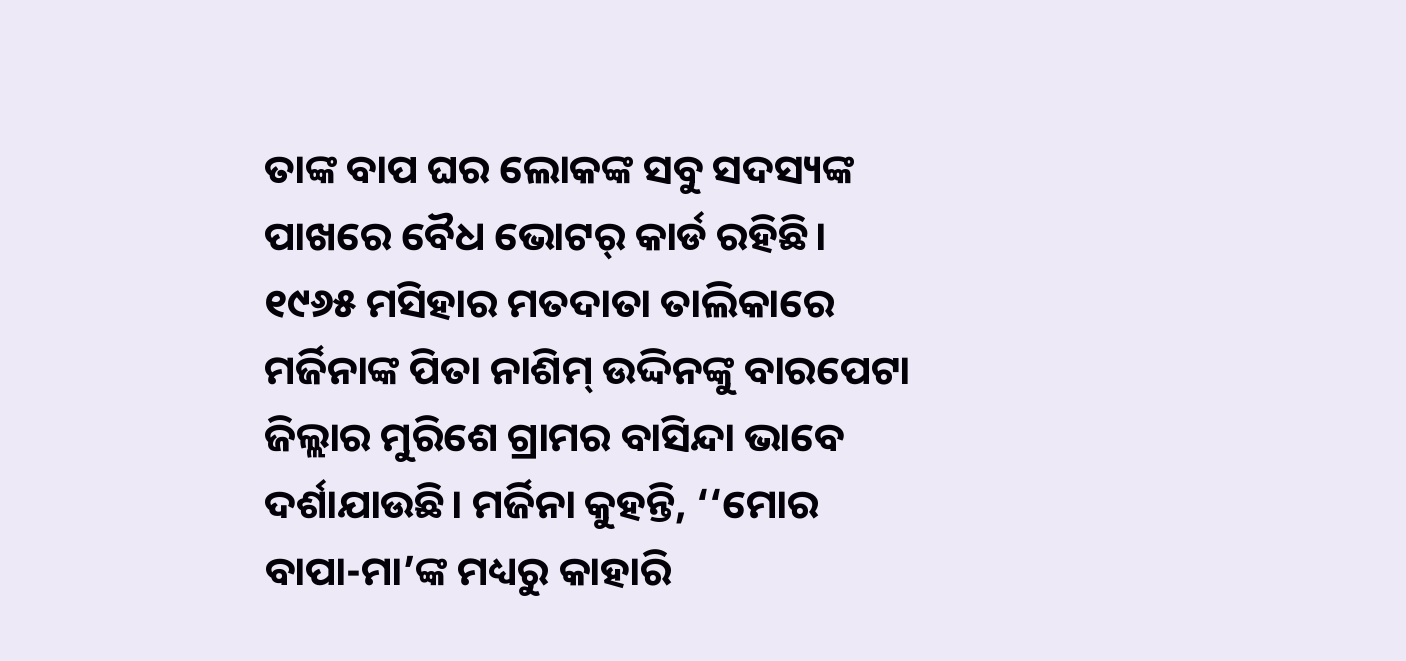ତାଙ୍କ ବାପ ଘର ଲୋକଙ୍କ ସବୁ ସଦସ୍ୟଙ୍କ ପାଖରେ ବୈଧ ଭୋଟର୍‌ କାର୍ଡ ରହିଛି। ୧୯୬୫ ମସିହାର ମତଦାତା ତାଲିକାରେ ମର୍ଜିନାଙ୍କ ପିତା ନାଶିମ୍‌ ଉଦ୍ଦିନଙ୍କୁ ବାରପେଟା ଜିଲ୍ଲାର ମୁରିଶେ ଗ୍ରାମର ବାସିନ୍ଦା ଭାବେ ଦର୍ଶାଯାଉଛି। ମର୍ଜିନା କୁହନ୍ତି, ‘‘ମୋର ବାପା-ମା’ଙ୍କ ମଧ୍ୟରୁ କାହାରି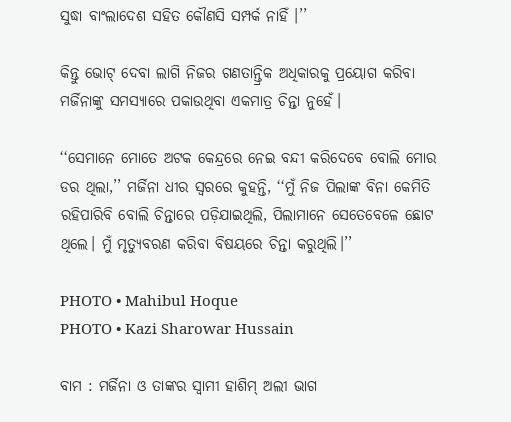ସୁଦ୍ଧା ବାଂଲାଦେଶ ସହିତ କୌଣସି ସମ୍ପର୍କ ନାହିଁ ।’’

କିନ୍ତୁ ଭୋଟ୍‌ ଦେବା ଲାଗି ନିଜର ଗଣତାନ୍ତ୍ରିକ ଅଧିକାରକୁ ପ୍ରୟୋଗ କରିବା ମର୍ଜିନାଙ୍କୁ ସମସ୍ୟାରେ ପକାଉଥିବା ଏକମାତ୍ର ଚିନ୍ତା ନୁହେଁ।

‘‘ସେମାନେ ମୋତେ ଅଟକ କେନ୍ଦ୍ରରେ ନେଇ ବନ୍ଦୀ କରିଦେବେ ବୋଲି ମୋର ଡର ଥିଲା,’’ ମର୍ଜିନା ଧୀର ସ୍ୱରରେ କୁହନ୍ତି, ‘‘ମୁଁ ନିଜ ପିଲାଙ୍କ ବିନା କେମିତି ରହିପାରିବି ବୋଲି ଚିନ୍ତାରେ ପଡ଼ିଯାଇଥିଲି, ପିଲାମାନେ ସେତେବେଳେ ଛୋଟ ଥିଲେ। ମୁଁ ମୃତ୍ୟୁବରଣ କରିବା ବିଷୟରେ ଚିନ୍ତା କରୁଥିଲି।’’

PHOTO • Mahibul Hoque
PHOTO • Kazi Sharowar Hussain

ବାମ : ମର୍ଜିନା ଓ ତାଙ୍କର ସ୍ୱାମୀ ହାଶିମ୍‌ ଅଲୀ ଭାଗ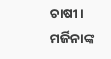ଚାଷୀ। ମର୍ଜିନାଙ୍କ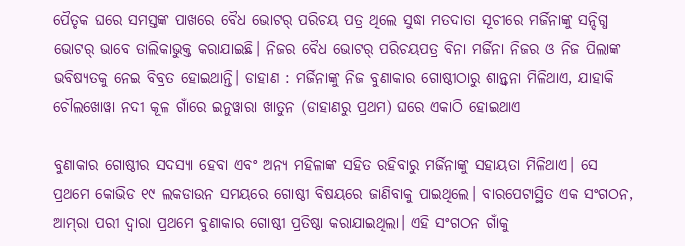ପୈତୃକ ଘରେ ସମସ୍ତଙ୍କ ପାଖରେ ବୈଧ ଭୋଟର୍‌ ପରିଚୟ ପତ୍ର ଥିଲେ ସୁଦ୍ଧା ମତଦାତା ସୂଚୀରେ ମର୍ଜିନାଙ୍କୁ ସନ୍ଦିଗ୍ଧ ଭୋଟର୍‌ ଭାବେ ତାଲିକାଭୁକ୍ତ କରାଯାଇଛି। ନିଜର ବୈଧ ଭୋଟର୍‌ ପରିଚୟପତ୍ର ବିନା ମର୍ଜିନା ନିଜର ଓ ନିଜ ପିଲାଙ୍କ ଭବିଷ୍ୟତକୁ ନେଇ ବିବ୍ରତ ହୋଇଥାନ୍ତି। ଡାହାଣ : ମର୍ଜିନାଙ୍କୁ ନିଜ ବୁଣାକାର ଗୋଷ୍ଠୀଠାରୁ ଶାନ୍ତ୍ୱନା ମିଳିଥାଏ, ଯାହାକି ଚୌଲଖୋୱା ନଦୀ କୂଳ ଗାଁରେ ଇନୁୱାରା ଖାତୁନ (ଡାହାଣରୁ ପ୍ରଥମ) ଘରେ ଏକାଠି ହୋଇଥାଏ

ବୁଣାକାର ଗୋଷ୍ଠୀର ସଦସ୍ୟା ହେବା ଏବଂ ଅନ୍ୟ ମହିଳାଙ୍କ ସହିତ ରହିବାରୁ ମର୍ଜିନାଙ୍କୁ ସହାୟତା ମିଳିଥାଏ। ସେ ପ୍ରଥମେ କୋଭିଡ ୧୯ ଲକଡାଉନ ସମୟରେ ଗୋଷ୍ଠୀ ବିଷୟରେ ଜାଣିବାକୁ ପାଇଥିଲେ। ବାରପେଟାସ୍ଥିତ ଏକ ସଂଗଠନ, ଆମ୍‌ରା ପରୀ ଦ୍ୱାରା ପ୍ରଥମେ ବୁଣାକାର ଗୋଷ୍ଠୀ ପ୍ରତିଷ୍ଠା କରାଯାଇଥିଲା। ଏହି ସଂଗଠନ ଗାଁକୁ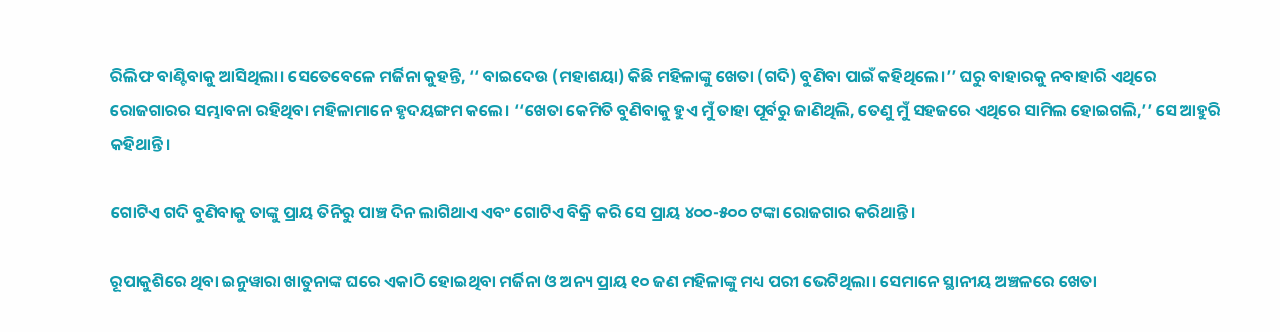ରିଲିଫ ବାଣ୍ଟିବାକୁ ଆସିଥିଲା। ସେତେବେଳେ ମର୍ଜିନା କୁହନ୍ତି, ‘‘ ବାଇଦେଉ (ମହାଶୟା) କିଛି ମହିଳାଙ୍କୁ ଖେତା (ଗଦି) ବୁଣିବା ପାଇଁ କହିଥିଲେ।’’ ଘରୁ ବାହାରକୁ ନବାହାରି ଏଥିରେ ରୋଜଗାରର ସମ୍ଭାବନା ରହିଥିବା ମହିଳାମାନେ ହୃଦୟଙ୍ଗମ କଲେ। ‘‘ଖେତା କେମିତି ବୁଣିବାକୁ ହୁଏ ମୁଁ ତାହା ପୂର୍ବରୁ ଜାଣିଥିଲି, ତେଣୁ ମୁଁ ସହଜରେ ଏଥିରେ ସାମିଲ ହୋଇଗଲି,’’ ସେ ଆହୁରି କହିଥାନ୍ତି।

ଗୋଟିଏ ଗଦି ବୁଣିବାକୁ ତାଙ୍କୁ ପ୍ରାୟ ତିନିରୁ ପାଞ୍ଚ ଦିନ ଲାଗିଥାଏ ଏବଂ ଗୋଟିଏ ବିକ୍ରି କରି ସେ ପ୍ରାୟ ୪୦୦-୫୦୦ ଟଙ୍କା ରୋଜଗାର କରିଥାନ୍ତି।

ରୂପାକୁଶିରେ ଥିବା ଇନୁୱାରା ଖାତୁନାଙ୍କ ଘରେ ଏକାଠି ହୋଇଥିବା ମର୍ଜିନା ଓ ଅନ୍ୟ ପ୍ରାୟ ୧୦ ଜଣ ମହିଳାଙ୍କୁ ମଧ୍ୟ ପରୀ ଭେଟିଥିଲା। ସେମାନେ ସ୍ଥାନୀୟ ଅଞ୍ଚଳରେ ଖେତା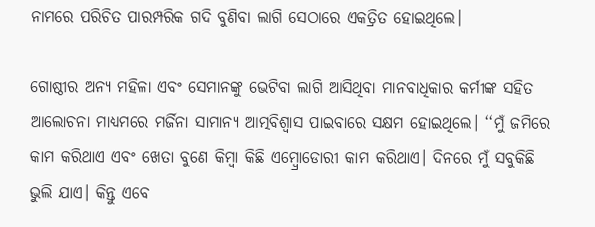ନାମରେ ପରିଚିତ ପାରମ୍ପରିକ ଗଦି ବୁଣିବା ଲାଗି ସେଠାରେ ଏକତ୍ରିତ ହୋଇଥିଲେ।

ଗୋଷ୍ଠୀର ଅନ୍ୟ ମହିଳା ଏବଂ ସେମାନଙ୍କୁ ଭେଟିବା ଲାଗି ଆସିଥିବା ମାନବାଧିକାର କର୍ମୀଙ୍କ ସହିତ ଆଲୋଚନା ମାଧ୍ୟମରେ ମର୍ଜିନା ସାମାନ୍ୟ ଆତ୍ମବିଶ୍ୱାସ ପାଇବାରେ ସକ୍ଷମ ହୋଇଥିଲେ। ‘‘ମୁଁ ଜମିରେ କାମ କରିଥାଏ ଏବଂ ଖେତା ବୁଣେ କିମ୍ବା କିଛି ଏମ୍ବ୍ରୋଡୋରୀ କାମ କରିଥାଏ। ଦିନରେ ମୁଁ ସବୁକିଛି ଭୁଲି ଯାଏ। କିନ୍ତୁ ଏବେ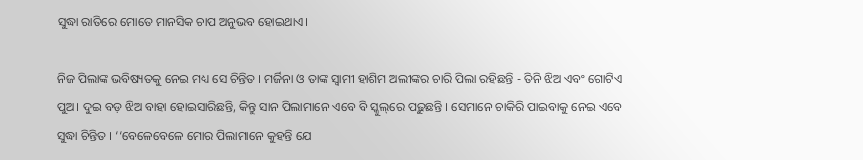ସୁଦ୍ଧା ରାତିରେ ମୋତେ ମାନସିକ ଚାପ ଅନୁଭବ ହୋଇଥାଏ।

ନିଜ ପିଲାଙ୍କ ଭବିଷ୍ୟତକୁ ନେଇ ମଧ୍ୟ ସେ ଚିନ୍ତିତ । ମର୍ଜିନା ଓ ତାଙ୍କ ସ୍ୱାମୀ ହାଶିମ ଅଲୀଙ୍କର ଚାରି ପିଲା ରହିଛନ୍ତି - ତିନି ଝିଅ ଏବଂ ଗୋଟିଏ ପୁଅ। ଦୁଇ ବଡ଼ ଝିଅ ବାହା ହୋଇସାରିଛନ୍ତି, କିନ୍ତୁ ସାନ ପିଲାମାନେ ଏବେ ବି ସ୍କୁଲ୍‌ରେ ପଢ଼ୁଛନ୍ତି । ସେମାନେ ଚାକିରି ପାଇବାକୁ ନେଇ ଏବେ ସୁଦ୍ଧା ଚିନ୍ତିତ । ‘‘ବେଳେବେଳେ ମୋର ପିଲାମାନେ କୁହନ୍ତି ଯେ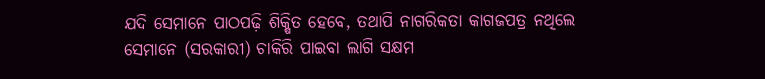ଯଦି ସେମାନେ ପାଠପଢ଼ି ଶିକ୍ଷିତ ହେବେ, ତଥାପି ନାଗରିକତା କାଗଜପତ୍ର ନଥିଲେ ସେମାନେ (ସରକାରୀ) ଚାକିରି ପାଇବା ଲାଗି ସକ୍ଷମ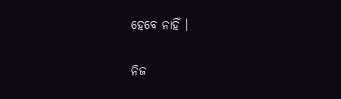ହେବେ ନାହିଁ ।

ନିଜ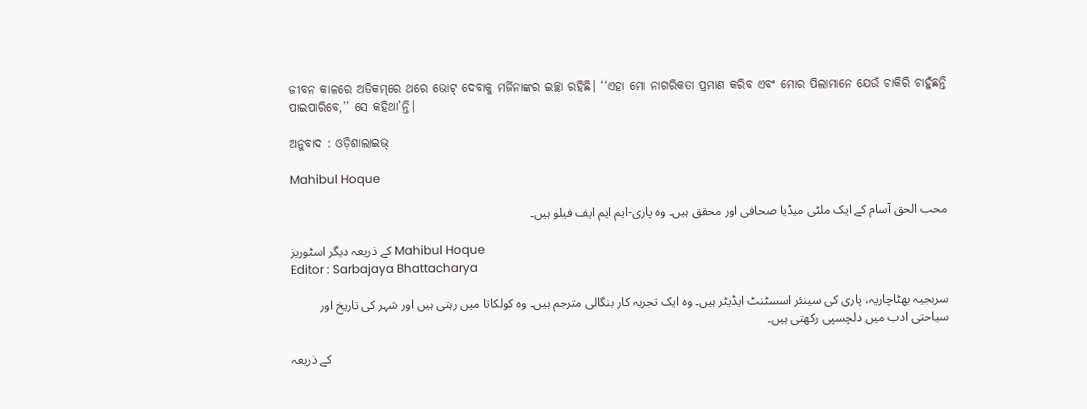ଜୀବନ କାଳରେ ଅତିକମ୍‌ରେ ଥରେ ଭୋଟ୍‌ ଦେବାକୁ ମର୍ଜିନାଙ୍କର ଇଚ୍ଛା ରହିଛି। ‘‘ଏହା ମୋ ନାଗରିକତା ପ୍ରମାଣ କରିବ ଏବଂ ମୋର ପିଲାମାନେ ଯେଉଁ ଚାକିରି ଚାହୁଁଛନ୍ତି ପାଇପାରିବେ,’’ ସେ କହିଥା’ନ୍ତି।

ଅନୁବାଦ : ଓଡ଼ିଶାଲାଇଭ୍‍

Mahibul Hoque

محب الحق آسام کے ایک ملٹی میڈیا صحافی اور محقق ہیں۔ وہ پاری-ایم ایم ایف فیلو ہیں۔

کے ذریعہ دیگر اسٹوریز Mahibul Hoque
Editor : Sarbajaya Bhattacharya

سربجیہ بھٹاچاریہ، پاری کی سینئر اسسٹنٹ ایڈیٹر ہیں۔ وہ ایک تجربہ کار بنگالی مترجم ہیں۔ وہ کولکاتا میں رہتی ہیں اور شہر کی تاریخ اور سیاحتی ادب میں دلچسپی رکھتی ہیں۔

کے ذریعہ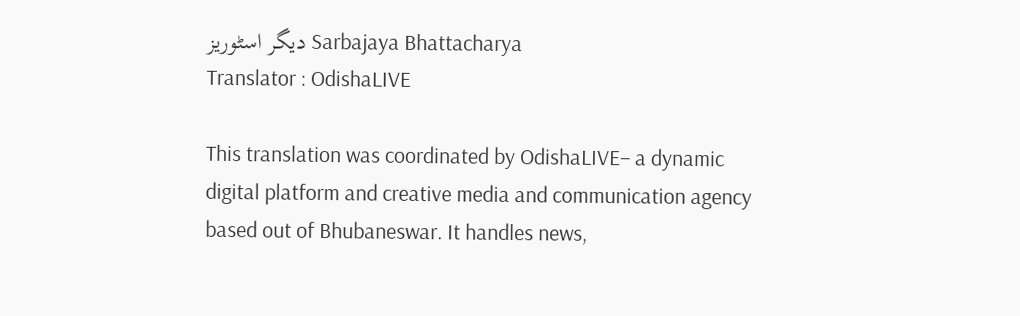دیگر اسٹوریز Sarbajaya Bhattacharya
Translator : OdishaLIVE

This translation was coordinated by OdishaLIVE– a dynamic digital platform and creative media and communication agency based out of Bhubaneswar. It handles news,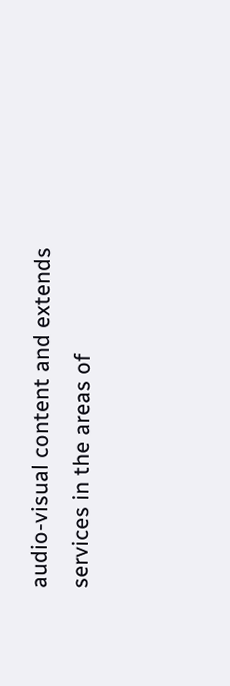audio-visual content and extends services in the areas of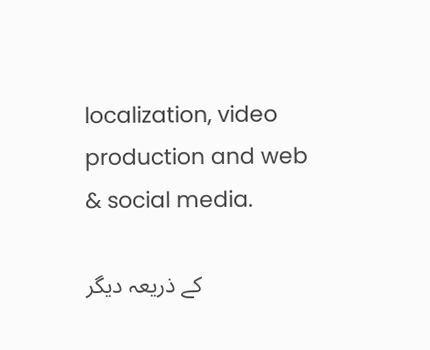localization, video production and web & social media.

کے ذریعہ دیگر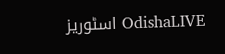اسٹوریز OdishaLIVE